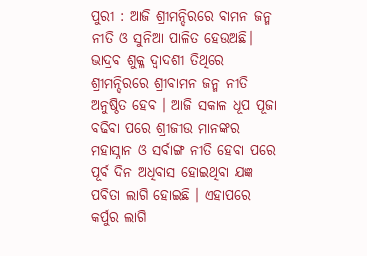ପୁରୀ : ଆଜି ଶ୍ରୀମନ୍ଦିରରେ ବାମନ ଜନ୍ମ ନୀତି ଓ ସୁନିଆ ପାଳିତ ହେଉଅଛି। ଭାଦ୍ରବ ଶୁକ୍ଳ ଦ୍ଵାଦଶୀ ତିଥିରେ ଶ୍ରୀମନ୍ଦିରରେ ଶ୍ରୀବାମନ ଜନ୍ମ ନୀତି ଅନୁଷ୍ଠିତ ହେବ । ଆଜି ସକାଳ ଧୂପ ପୂଜା ବଢିବା ପରେ ଶ୍ରୀଜୀଉ ମାନଙ୍କର ମହାସ୍ନାନ ଓ ସର୍ବାଙ୍ଗ ନୀତି ହେବା ପରେ ପୂର୍ବ ଦିନ ଅଧିବାସ ହୋଇଥିବା ଯଜ୍ଞ ପବିତା ଲାଗି ହୋଇଛି । ଏହାପରେ କର୍ପୁର ଲାଗି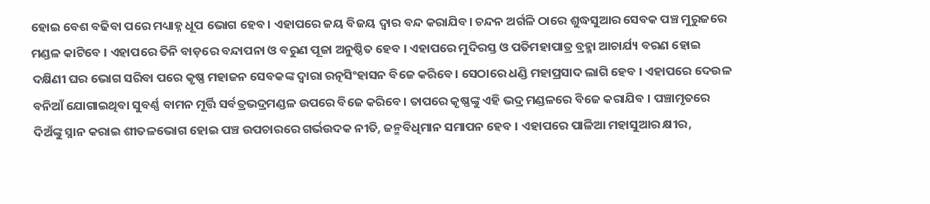ହୋଇ ବେଶ ବଢିବା ପରେ ମଧ୍ୟାହ୍ନ ଧୂପ ଭୋଗ ହେବ । ଏହାପରେ ଜୟ ବିଜୟ ଦ୍ଵାର ବନ୍ଦ କରାଯିବ। ଚନ୍ଦନ ଅର୍ଗଳି ଠାରେ ଶୁଦ୍ଧସୁଆର ସେବକ ପଞ୍ଚ ମୁରୁଜରେ ମଣ୍ଡଳ କାଟିବେ । ଏହାପରେ ତିନି ବାଡ଼ରେ ବନ୍ଦାପନା ଓ ବରୁଣ ପୂଜା ଅନୁଷ୍ଠିତ ହେବ । ଏହାପରେ ମୁଦିରସ୍ତ ଓ ପତିମହାପାତ୍ର ବ୍ରହ୍ମା ଆଚାର୍ଯ୍ୟ ବରଣ ହୋଇ ଦକ୍ଷିଣୀ ଘର ଭୋଗ ସରିବା ପରେ କୃଷ୍ଣ ମହାଜନ ସେବକଙ୍କ ଦ୍ଵାରା ରତ୍ନସିଂହାସନ ବିଜେ କରିବେ। ସେଠାରେ ଧଣ୍ଡି ମହାପ୍ରସାଦ ଲାଗି ହେବ । ଏହାପରେ ଦେଉଳ ବନିଆଁ ଯୋଗାଇଥିବା ସୁବର୍ଣ୍ଣ ବାମନ ମୂର୍ତ୍ତି ସର୍ବତ୍ରଭଦ୍ରମଣ୍ଡଳ ଉପରେ ବିଜେ କରିବେ। ତାପରେ କୃଷ୍ଣଙ୍କୁ ଏହି ଭଦ୍ର ମଣ୍ଡଳରେ ବିଜେ କରାଯିବ । ପଞ୍ଚାମୃତରେ ଦିଅଁଙ୍କୁ ସ୍ନାନ କରାଇ ଶୀତଳଭୋଗ ହୋଇ ପଞ୍ଚ ଉପଚାରରେ ଗର୍ଭଉଦକ ନୀତି, ଜନ୍ମବିଧିମାନ ସମାପନ ହେବ । ଏହାପରେ ପାଳିଆ ମହାସୁଆର କ୍ଷୀର,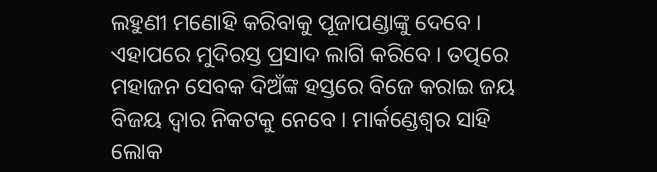ଲହୁଣୀ ମଣୋହି କରିବାକୁ ପୂଜାପଣ୍ଡାଙ୍କୁ ଦେବେ । ଏହାପରେ ମୁଦିରସ୍ତ ପ୍ରସାଦ ଲାଗି କରିବେ । ତତ୍ପରେ ମହାଜନ ସେବକ ଦିଅଁଙ୍କ ହସ୍ତରେ ବିଜେ କରାଇ ଜୟ ବିଜୟ ଦ୍ଵାର ନିକଟକୁ ନେବେ । ମାର୍କଣ୍ଡେଶ୍ଵର ସାହି ଲୋକ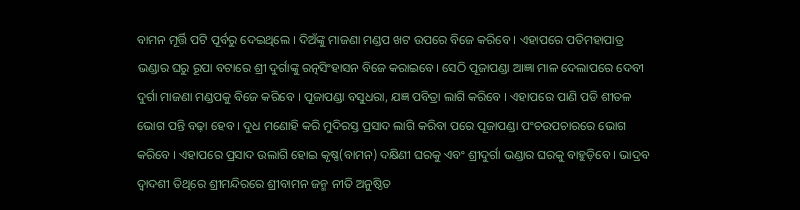ବାମନ ମୂର୍ତ୍ତି ପଟି ପୂର୍ବରୁ ଦେଇଥିଲେ । ଦିଅଁଙ୍କୁ ମାଜଣା ମଣ୍ଡପ ଖଟ ଉପରେ ବିଜେ କରିବେ । ଏହାପରେ ପତିମହାପାତ୍ର ଭଣ୍ଡାର ଘରୁ ରୂପା ବଟାରେ ଶ୍ରୀ ଦୁର୍ଗାଙ୍କୁ ରତ୍ନସିଂହାସନ ବିଜେ କରାଇବେ। ସେଠି ପୂଜାପଣ୍ଡା ଆଜ୍ଞା ମାଳ ଦେଲାପରେ ଦେବୀ ଦୁର୍ଗା ମାଜଣା ମଣ୍ଡପକୁ ବିଜେ କରିବେ । ପୂଜାପଣ୍ଡା ବସୁଧରା, ଯଜ୍ଞ ପବିତ୍ରା ଲାଗି କରିବେ । ଏହାପରେ ପାଣି ପଡି ଶୀତଳ ଭୋଗ ପନ୍ତି ବଢ଼ା ହେବ । ଦୁଧ ମଣୋହି କରି ମୁଦିରସ୍ତ ପ୍ରସାଦ ଲାଗି କରିବା ପରେ ପୂଜାପଣ୍ଡା ପଂଚଉପଚାରରେ ଭୋଗ କରିବେ । ଏହାପରେ ପ୍ରସାଦ ଉଲାଗି ହୋଇ କୃଷ୍ଣ(ବାମନ) ଦକ୍ଷିଣୀ ଘରକୁ ଏବଂ ଶ୍ରୀଦୁର୍ଗା ଭଣ୍ଡାର ଘରକୁ ବାହୁଡ଼ିବେ । ଭାଦ୍ରବ ଦ୍ବାଦଶୀ ତିଥିରେ ଶ୍ରୀମନ୍ଦିରରେ ଶ୍ରୀବାମନ ଜନ୍ମ ନୀତି ଅନୁଷ୍ଠିତ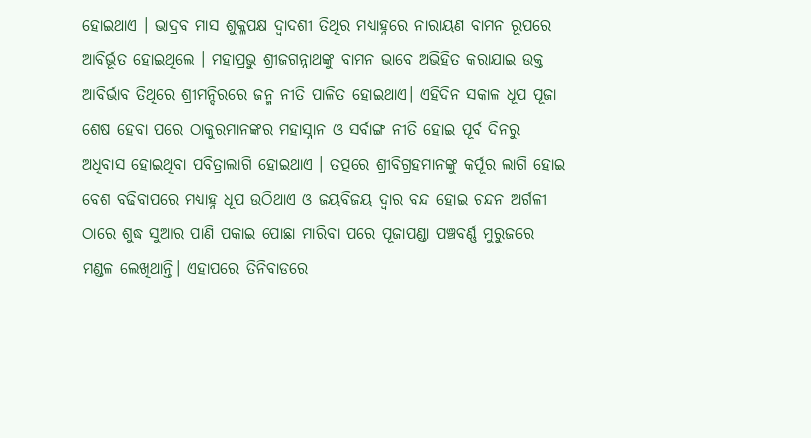ହୋଇଥାଏ । ଭାଦ୍ରବ ମାସ ଶୁକ୍ଳପକ୍ଷ ଦ୍ବାଦଶୀ ତିଥିର ମଧ୍ଯାହ୍ନରେ ନାରାୟଣ ବାମନ ରୂପରେ ଆବିର୍ଭୂତ ହୋଇଥିଲେ । ମହାପ୍ରଭୁ ଶ୍ରୀଜଗନ୍ନାଥଙ୍କୁ ବାମନ ଭାବେ ଅଭିହିତ କରାଯାଇ ଉକ୍ତ ଆବିର୍ଭାବ ତିଥିରେ ଶ୍ରୀମନ୍ଦିରରେ ଜନ୍ମ ନୀତି ପାଳିତ ହୋଇଥାଏ। ଏହିଦିନ ସକାଳ ଧୂପ ପୂଜା ଶେଷ ହେବା ପରେ ଠାକୁରମାନଙ୍କର ମହାସ୍ନାନ ଓ ସର୍ବାଙ୍ଗ ନୀତି ହୋଇ ପୂର୍ବ ଦିନରୁ ଅଧିବାସ ହୋଇଥିବା ପବିତ୍ରାଲାଗି ହୋଇଥାଏ । ତତ୍ପରେ ଶ୍ରୀବିଗ୍ରହମାନଙ୍କୁ କର୍ପୂର ଲାଗି ହୋଇ ବେଶ ବଢିବାପରେ ମଧ୍ଯାହ୍ନ ଧୂପ ଉଠିଥାଏ ଓ ଜୟବିଜୟ ଦ୍ବାର ବନ୍ଦ ହୋଇ ଚନ୍ଦନ ଅର୍ଗଳୀ ଠାରେ ଶୁଦ୍ଧ ସୁଆର ପାଣି ପକାଇ ପୋଛା ମାରିବା ପରେ ପୂଜାପଣ୍ଡା ପଞ୍ଚବର୍ଣ୍ଣ ମୁରୁଜରେ ମଣ୍ଡଳ ଲେଖିଥାନ୍ତି। ଏହାପରେ ତିନିବାଡରେ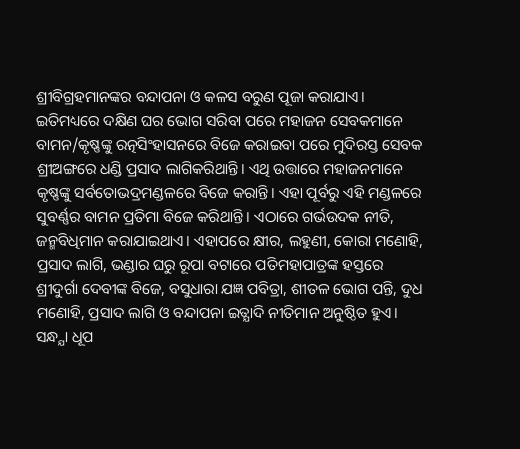ଶ୍ରୀବିଗ୍ରହମାନଙ୍କର ବନ୍ଦାପନା ଓ କଳସ ବରୁଣ ପୂଜା କରାଯାଏ। ଇତିମଧ୍ୟରେ ଦକ୍ଷିଣ ଘର ଭୋଗ ସରିବା ପରେ ମହାଜନ ସେବକମାନେ ବାମନ/କୃଷ୍ଣଙ୍କୁ ରତ୍ନସିଂହାସନରେ ବିଜେ କରାଇବା ପରେ ମୁଦିରସ୍ତ ସେବକ ଶ୍ରୀଅଙ୍ଗରେ ଧଣ୍ଡି ପ୍ରସାଦ ଲାଗିକରିଥାନ୍ତି। ଏଥି ଉତ୍ତାରେ ମହାଜନମାନେ କୃଷ୍ଣଙ୍କୁ ସର୍ବତୋଭଦ୍ରମଣ୍ଡଳରେ ବିଜେ କରାନ୍ତି। ଏହା ପୂର୍ବରୁ ଏହି ମଣ୍ଡଳରେ ସୁବର୍ଣ୍ଣର ବାମନ ପ୍ରତିମା ବିଜେ କରିଥାନ୍ତି। ଏଠାରେ ଗର୍ଭଉଦକ ନୀତି, ଜନ୍ମବିଧିମାନ କରାଯାଇଥାଏ। ଏହାପରେ କ୍ଷୀର, ଲହୁଣୀ, କୋରା ମଣୋହି, ପ୍ରସାଦ ଲାଗି, ଭଣ୍ଡାର ଘରୁ ରୂପା ବଟାରେ ପତିମହାପାତ୍ରଙ୍କ ହସ୍ତରେ ଶ୍ରୀଦୁର୍ଗା ଦେବୀଙ୍କ ବିଜେ, ବସୁଧାରା ଯଜ୍ଞ ପବିତ୍ରା, ଶୀତଳ ଭୋଗ ପନ୍ତି, ଦୁଧ ମଣୋହି, ପ୍ରସାଦ ଲାଗି ଓ ବନ୍ଦାପନା ଇତ୍ଯାଦି ନୀତିମାନ ଅନୁଷ୍ଠିତ ହୁଏ। ସନ୍ଧ୍ଯା ଧୂପ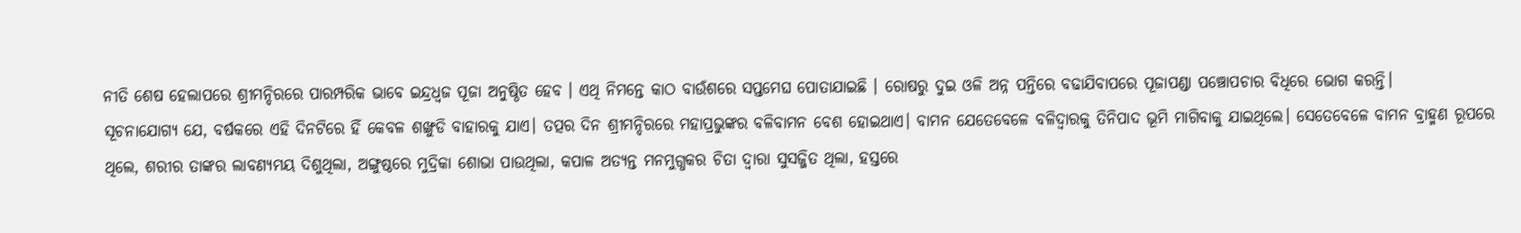ନୀତି ଶେଷ ହେଲାପରେ ଶ୍ରୀମନ୍ଦିରରେ ପାରମ୍ପରିକ ଭାବେ ଇନ୍ଦ୍ରଧ୍ବଜ ପୂଜା ଅନୁଷ୍ଠିତ ହେବ । ଏଥି ନିମନ୍ତେ କାଠ ବାଉଁଶରେ ସପ୍ତମେଘ ପୋତାଯାଇଛି । ରୋଷରୁ ଦୁଇ ଓଳି ଅନ୍ନ ପନ୍ତିରେ ବଢାଯିବାପରେ ପୂଜାପଣ୍ଡା ପଞ୍ଚୋପଚାର ବିଧିରେ ଭୋଗ କରନ୍ତି।
ସୂଚନାଯୋଗ୍ଯ ଯେ, ବର୍ଷକରେ ଏହି ଦିନଟିରେ ହିଁ କେବଳ ଶଙ୍ଖୁଡି ବାହାରକୁ ଯାଏ। ତତ୍ପର ଦିନ ଶ୍ରୀମନ୍ଦିରରେ ମହାପ୍ରଭୁଙ୍କର ବଳିବାମନ ବେଶ ହୋଇଥାଏ। ବାମନ ଯେତେବେଳେ ବଳିଦ୍ବାରକୁ ତିନିପାଦ ଭୂମି ମାଗିବାକୁ ଯାଇଥିଲେ। ସେତେବେଳେ ବାମନ ବ୍ରାହ୍ମଣ ରୂପରେ ଥିଲେ, ଶରୀର ତାଙ୍କର ଲାବଣ୍ୟମୟ ଦିଶୁଥିଲା, ଅଙ୍ଗୁଷ୍ଠରେ ମୁଦ୍ରିକା ଶୋଭା ପାଉଥିଲା, କପାଳ ଅତ୍ୟନ୍ତ ମନମୁଗ୍ଧକର ଚିତା ଦ୍ବାରା ସୁସଜ୍ଜିତ ଥିଲା, ହସ୍ତରେ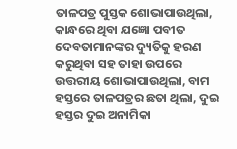ତାଳପତ୍ର ପୁସ୍ତକ ଶୋଭାପାଉଥିଲା, କାନ୍ଧରେ ଥିବା ଯଜ୍ଞୋ ପବୀତ ଦେବତାମାନଙ୍କର ଦ୍ୟୁତିକୁ ହରଣ କରୁଥିବା ସହ ତାହା ଉପରେ ଉତ୍ତରୀୟ ଶୋଭାପାଉଥିଲା, ବାମ ହସ୍ତରେ ତାଳପତ୍ରର ଛତା ଥିଲା, ଦୁଇ ହସ୍ତର ଦୁଇ ଅନାମିକା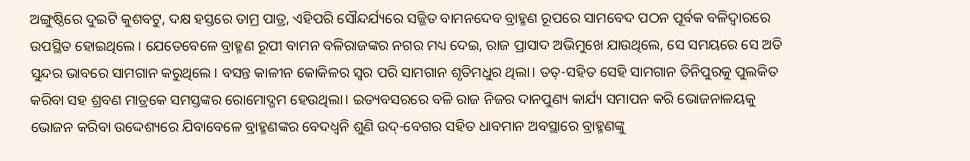ଅଙ୍ଗୁଷ୍ଠିରେ ଦୁଇଟି କୁଶବଟୁ, ଦକ୍ଷ ହସ୍ତରେ ତାମ୍ର ପାତ୍ର, ଏହିପରି ସୌନ୍ଦର୍ଯ୍ୟରେ ସଜ୍ଜିତ ବାମନଦେବ ବ୍ରାହ୍ମଣ ରୂପରେ ସାମବେଦ ପଠନ ପୂର୍ବକ ବଳିଦ୍ବାରରେ ଉପସ୍ଥିତ ହୋଇଥିଲେ। ଯେତେବେଳେ ବ୍ରାହ୍ମଣ ରୂପୀ ବାମନ ବଳିରାଜଙ୍କର ନଗର ମଧ୍ୟ ଦେଇ, ରାଜ ପ୍ରାସାଦ ଅଭିମୁଖେ ଯାଉଥିଲେ, ସେ ସମୟରେ ସେ ଅତି ସୁନ୍ଦର ଭାବରେ ସାମଗାନ କରୁଥିଲେ। ବସନ୍ତ କାଳୀନ କୋକିଳର ସ୍ବର ପରି ସାମଗାନ ଶୃତିମଧୁର ଥିଲା। ତତ୍-ସହିତ ସେହି ସାମଗାନ ତିନିପୁରକୁ ପୁଲକିତ କରିବା ସହ ଶ୍ରବଣ ମାତ୍ରକେ ସମସ୍ତଙ୍କର ରୋମୋଦ୍ଗମ ହେଉଥିଲା। ଇତ୍ୟବସରରେ ବଳି ରାଜ ନିଜର ଦାନପୁଣ୍ୟ କାର୍ଯ୍ୟ ସମାପନ କରି ଭୋଜନାଳୟକୁ ଭୋଜନ କରିବା ଉଦ୍ଦେଶ୍ୟରେ ଯିବାବେଳେ ବ୍ରାହ୍ମଣଙ୍କର ବେଦଧ୍ବନି ଶୁଣି ଉଦ୍-ବେଗର ସହିତ ଧାବମାନ ଅବସ୍ଥାରେ ବ୍ରାହ୍ମଣଙ୍କୁ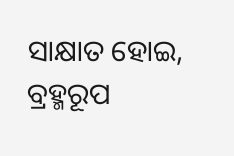ସାକ୍ଷାତ ହୋଇ, ବ୍ରହ୍ମରୂପ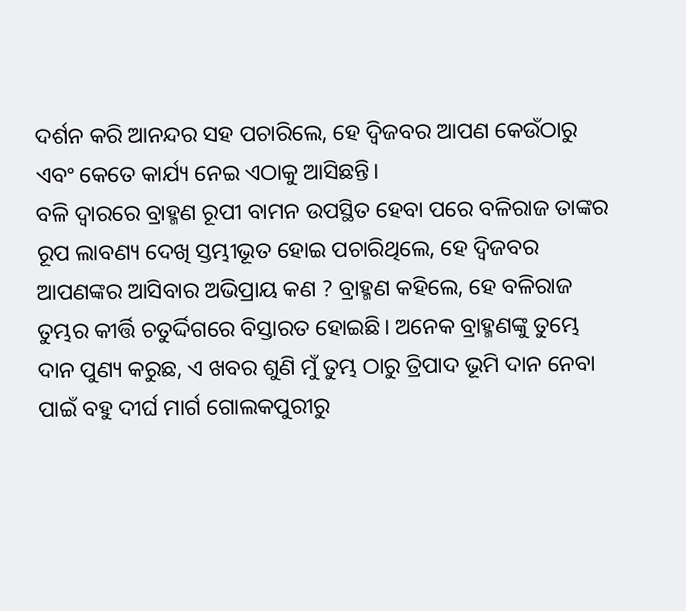ଦର୍ଶନ କରି ଆନନ୍ଦର ସହ ପଚାରିଲେ, ହେ ଦ୍ବିଜବର ଆପଣ କେଉଁଠାରୁ ଏବଂ କେତେ କାର୍ଯ୍ୟ ନେଇ ଏଠାକୁ ଆସିଛନ୍ତି।
ବଳି ଦ୍ଵାରରେ ବ୍ରାହ୍ମଣ ରୂପୀ ବାମନ ଉପସ୍ଥିତ ହେବା ପରେ ବଳିରାଜ ତାଙ୍କର ରୂପ ଲାବଣ୍ୟ ଦେଖି ସ୍ତମ୍ଭୀଭୂତ ହୋଇ ପଚାରିଥିଲେ, ହେ ଦ୍ବିଜବର ଆପଣଙ୍କର ଆସିବାର ଅଭିପ୍ରାୟ କଣ ? ବ୍ରାହ୍ମଣ କହିଲେ, ହେ ବଳିରାଜ ତୁମ୍ଭର କୀର୍ତ୍ତି ଚତୁର୍ଦ୍ଦିଗରେ ବିସ୍ତାରତ ହୋଇଛି। ଅନେକ ବ୍ରାହ୍ମଣଙ୍କୁ ତୁମ୍ଭେ ଦାନ ପୁଣ୍ୟ କରୁଛ, ଏ ଖବର ଶୁଣି ମୁଁ ତୁମ୍ଭ ଠାରୁ ତ୍ରିପାଦ ଭୂମି ଦାନ ନେବା ପାଇଁ ବହୁ ଦୀର୍ଘ ମାର୍ଗ ଗୋଲକପୁରୀରୁ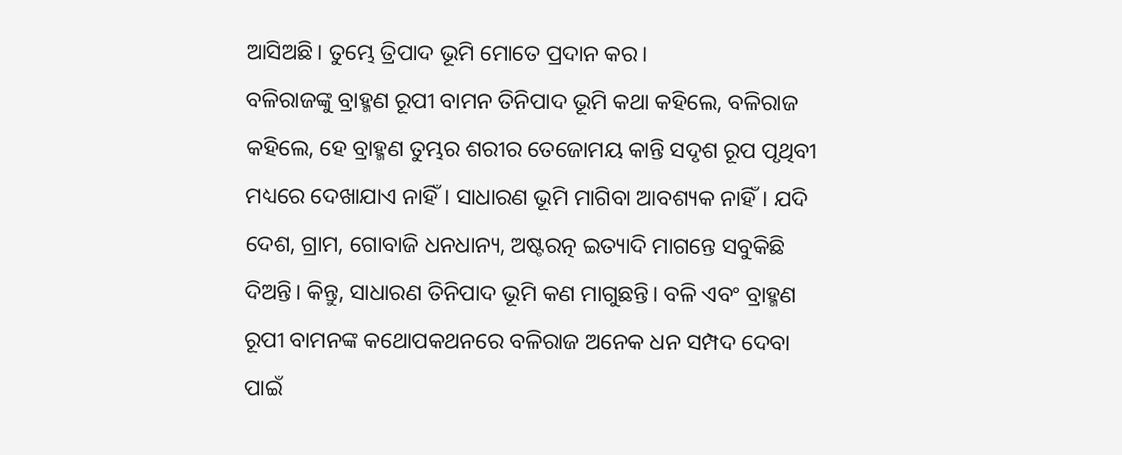ଆସିଅଛି। ତୁମ୍ଭେ ତ୍ରିପାଦ ଭୂମି ମୋତେ ପ୍ରଦାନ କର।
ବଳିରାଜଙ୍କୁ ବ୍ରାହ୍ମଣ ରୂପୀ ବାମନ ତିନିପାଦ ଭୂମି କଥା କହିଲେ, ବଳିରାଜ କହିଲେ, ହେ ବ୍ରାହ୍ମଣ ତୁମ୍ଭର ଶରୀର ତେଜୋମୟ କାନ୍ତି ସଦୃଶ ରୂପ ପୃଥିବୀ ମଧ୍ୟରେ ଦେଖାଯାଏ ନାହିଁ। ସାଧାରଣ ଭୂମି ମାଗିବା ଆବଶ୍ୟକ ନାହିଁ। ଯଦି ଦେଶ, ଗ୍ରାମ, ଗୋବାଜି ଧନଧାନ୍ୟ, ଅଷ୍ଟରତ୍ନ ଇତ୍ୟାଦି ମାଗନ୍ତେ ସବୁକିଛି ଦିଅନ୍ତି। କିନ୍ତୁ, ସାଧାରଣ ତିନିପାଦ ଭୂମି କଣ ମାଗୁଛନ୍ତି। ବଳି ଏବଂ ବ୍ରାହ୍ମଣ ରୂପୀ ବାମନଙ୍କ କଥୋପକଥନରେ ବଳିରାଜ ଅନେକ ଧନ ସମ୍ପଦ ଦେବା ପାଇଁ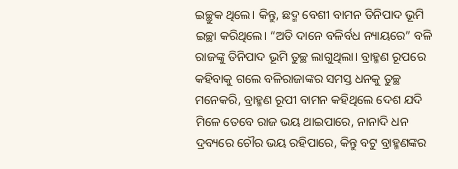ଇଚ୍ଛୁକ ଥିଲେ। କିନ୍ତୁ, ଛଦ୍ମ ବେଶୀ ବାମନ ତିନିପାଦ ଭୂମି ଇଚ୍ଛା କରିଥିଲେ। “ଅତି ଦାନେ ବଳିର୍ବଧ ନ୍ୟାୟରେ” ବଳି ରାଜଙ୍କୁ ତିନିପାଦ ଭୂମି ତୁଚ୍ଛ ଲାଗୁଥିଲା। ବ୍ରାହ୍ମଣ ରୂପରେ କହିବାକୁ ଗଲେ ବଳିରାଜାଙ୍କର ସମସ୍ତ ଧନକୁ ତୁଚ୍ଛ ମନେକରି, ବ୍ରାହ୍ମଣ ରୂପୀ ବାମନ କହିଥିଲେ ଦେଶ ଯଦି ମିଳେ ତେବେ ରାଜ ଭୟ ଥାଇପାରେ, ନାନାଦି ଧନ ଦ୍ରବ୍ୟରେ ଚୌର ଭୟ ରହିପାରେ, କିନ୍ତୁ ବଟୁ ବ୍ରାହ୍ମଣଙ୍କର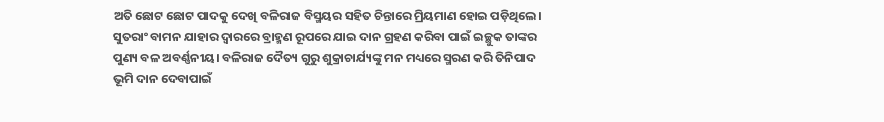ଅତି ଛୋଟ ଛୋଟ ପାଦକୁ ଦେଖି ବଳିରାଜ ବିସ୍ମୟର ସହିତ ଚିନ୍ତାରେ ମ୍ରିୟମାଣ ହୋଇ ପଡ଼ିଥିଲେ। ସୁତରାଂ ବାମନ ଯାହାର ଦ୍ବାରରେ ବ୍ରାହ୍ମଣ ରୂପରେ ଯାଇ ଦାନ ଗ୍ରହଣ କରିବା ପାଇଁ ଇଚ୍ଛୁକ ତାଙ୍କର ପୁଣ୍ୟ ବଳ ଅବର୍ଣ୍ଣନୀୟ। ବଳିରାଜ ଦୈତ୍ୟ ଗୁରୁ ଶୁକ୍ରାଚାର୍ଯ୍ୟଙ୍କୁ ମନ ମଧ୍ୟରେ ସ୍ମରଣ କରି ତିନିପାଦ ଭୂମି ଦାନ ଦେବାପାଇଁ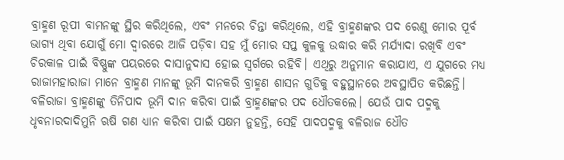ବ୍ରାହ୍ମଣ ରୂପୀ ବାମନଙ୍କୁ ସ୍ଥିର କରିଥିଲେ, ଏବଂ ମନରେ ଚିନ୍ତା କରିଥିଲେ, ଏହି ବ୍ରାହ୍ମଣଙ୍କର ପଦ ରେଣୁ ମୋର ପୂର୍ବ ଭାଗ୍ୟ ଥିବା ଯୋଗୁଁ ମୋ ଦ୍ବାରରେ ଆଜି ପଡ଼ିବା ସହ ମୁଁ ମୋର ସପ୍ତ କୁଳକୁ ଉଦ୍ଧାର କରି ମର୍ଯ୍ୟାଦା ରଖିବି ଏବଂ ଚିରକାଳ ପାଇଁ ବିଷ୍ଣୁଙ୍କ ପୟରରେ ଦାସାନୁଦାସ ହୋଇ ସ୍ବର୍ଗରେ ରହିବି। ଏଥିରୁ ଅନୁମାନ କରାଯାଏ, ଏ ଯୁଗରେ ମଧ୍ୟ ରାଜାମହାରାଜା ମାନେ ବ୍ରାହ୍ମଣ ମାନଙ୍କୁ ଭୂମି ଦାନକରି ବ୍ରାହ୍ମଣ ଶାସନ ଗୁଡିକୁ ବହୁସ୍ଥାନରେ ଅବସ୍ଥାପିତ କରିଛନ୍ତି।
ବଳିରାଜା ବ୍ରାହ୍ମଣଙ୍କୁ ତିନିପାଦ ଭୂମି ଦାନ କରିବା ପାଇଁ ବ୍ରାହ୍ମଣଙ୍କର ପଦ ଧୌତକଲେ। ଯେଉଁ ପାଦ ପଦ୍ମକୁ ଧୃବନାରଦାଦିମୁନି ଋଷି ଗଣ ଧ୍ୟାନ କରିବା ପାଇଁ ସକ୍ଷମ ନୁହନ୍ତି, ସେହି ପାଦପଦ୍ମକୁ ବଳିରାଜ ଧୌତ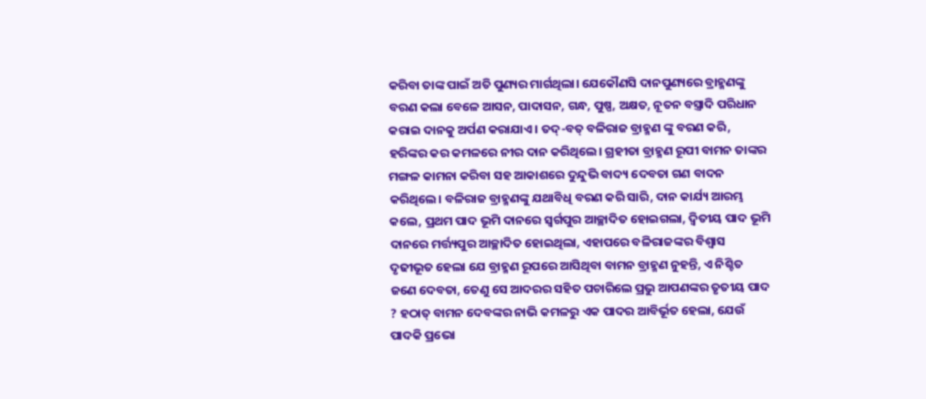କରିବା ତାଙ୍କ ପାଇଁ ଅତି ପୁଣ୍ୟର ମାର୍ଗଥିଲା। ଯେକୌଣସି ଦାନପୁଣ୍ୟରେ ବ୍ରାହ୍ମଣଙ୍କୁ ବରଣ କଲା ବେଳେ ଆସନ, ପାଦାସନ, ଗନ୍ଧ, ପୁଷ୍ପ, ଅକ୍ଷତ, ନୂତନ ବସ୍ତ୍ରାଦି ପରିଧାନ କରାଇ ଦାନକୁ ଅର୍ପଣ କରାଯାଏ। ତଦ୍-ବତ୍ ବଳିରାଜ ବ୍ରାହ୍ମଣ ଙ୍କୁ ବରଣ କରି, ହରିଙ୍କର କର କମଳରେ ନୀର ଦାନ କରିଥିଲେ। ଗ୍ରହୀତା ବ୍ରାହ୍ମଣ ରୂପୀ ବାମନ ତାଙ୍କର ମଙ୍ଗଳ କାମନା କରିବା ସହ ଆକାଶରେ ଦୁନ୍ଦୁଭି ବାଦ୍ୟ ଦେବତା ଗଣ ବାଦନ କରିଥିଲେ। ବଳିରାଜ ବ୍ରାହ୍ମଣଙ୍କୁ ଯଥାବିଧି ବରଣ କରି ସାରି, ଦାନ କାର୍ଯ୍ୟ ଆରମ୍ଭ କଲେ, ପ୍ରଥମ ପାଦ ଭୂମି ଦାନରେ ସ୍ବର୍ଗପୁର ଆଚ୍ଛାଦିତ ହୋଇଗଲା, ଦ୍ବିତୀୟ ପାଦ ଭୂମି ଦାନରେ ମର୍ତ୍ତ୍ୟପୁର ଆଚ୍ଛାଦିତ ହୋଇଥିଲା, ଏହାପରେ ବଳିରାଜଙ୍କର ବିଶ୍ଵାସ ଦୃଢୀଭୂତ ହେଲା ଯେ ବ୍ରାହ୍ମଣ ରୂପରେ ଆସିଥିବା ବାମନ ବ୍ରାହ୍ମଣ ନୁହନ୍ତି, ଏ ନିଶ୍ଚିତ ଜଣେ ଦେବତା, ତେଣୁ ସେ ଆଦରର ସହିତ ପଚାରିଲେ ପ୍ରଭୁ ଆପଣଙ୍କର ତୃତୀୟ ପାଦ ? ହଠାତ୍ ବାମନ ଦେବଙ୍କର ନାଭି କମଳରୁ ଏକ ପାଦର ଆବିର୍ଭୂତ ହେଲା, ଯେଉଁ ପାଦକି ପ୍ରଭୋ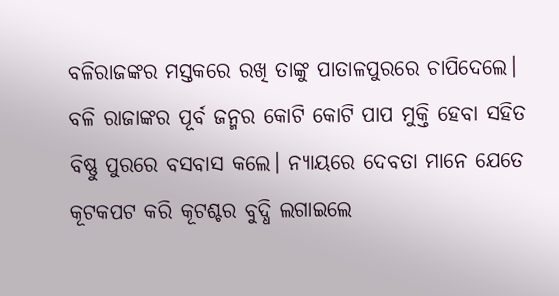ବଳିରାଜଙ୍କର ମସ୍ତକରେ ରଖି ତାଙ୍କୁ ପାତାଳପୁରରେ ଚାପିଦେଲେ। ବଳି ରାଜାଙ୍କର ପୂର୍ବ ଜନ୍ମର କୋଟି କୋଟି ପାପ ମୁକ୍ତି ହେବା ସହିତ ବିଷ୍ଣୁ ପୁରରେ ବସବାସ କଲେ। ନ୍ୟାୟରେ ଦେବତା ମାନେ ଯେତେ କୂଟକପଟ କରି କୂଟଶ୍ଚର ବୁଦ୍ଧି ଲଗାଇଲେ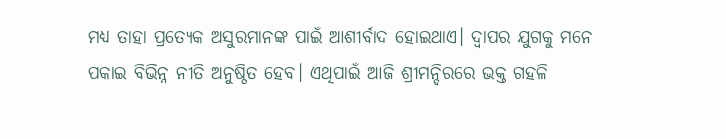ମଧ୍ୟ ତାହା ପ୍ରତ୍ୟେକ ଅସୁରମାନଙ୍କ ପାଇଁ ଆଶୀର୍ବାଦ ହୋଇଥାଏ। ଦ୍ଵାପର ଯୁଗକୁ ମନେ ପକାଇ ବିଭିନ୍ନ ନୀତି ଅନୁଷ୍ଠିତ ହେବ। ଏଥିପାଇଁ ଆଜି ଶ୍ରୀମନ୍ଦିରରେ ଭକ୍ତ ଗହଳି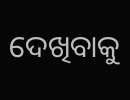ଦେଖିବାକୁ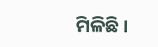ମିଳିଛି।